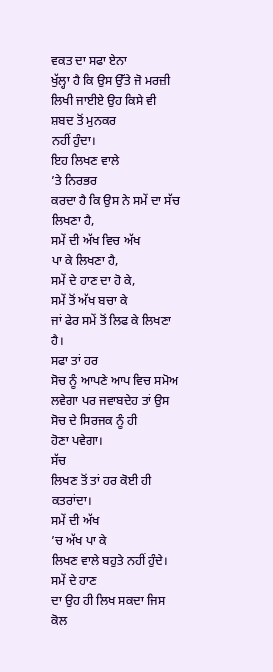ਵਕਤ ਦਾ ਸਫਾ ਏਨਾ
ਖੁੱਲ੍ਹਾ ਹੈ ਕਿ ਉਸ ਉੱਤੇ ਜੋ ਮਰਜ਼ੀ ਲਿਖੀ ਜਾਈਏ ਉਹ ਕਿਸੇ ਵੀ ਸ਼ਬਦ ਤੋਂ ਮੁਨਕਰ
ਨਹੀਂ ਹੁੰਦਾ।
ਇਹ ਲਿਖਣ ਵਾਲੇ
’ਤੇ ਨਿਰਭਰ
ਕਰਦਾ ਹੈ ਕਿ ਉਸ ਨੇ ਸਮੇਂ ਦਾ ਸੱਚ ਲਿਖਣਾ ਹੈ,
ਸਮੇਂ ਦੀ ਅੱਖ ਵਿਚ ਅੱਖ
ਪਾ ਕੇ ਲਿਖਣਾ ਹੈ,
ਸਮੇਂ ਦੇ ਹਾਣ ਦਾ ਹੋ ਕੇ,
ਸਮੇਂ ਤੋਂ ਅੱਖ ਬਚਾ ਕੇ
ਜਾਂ ਫੇਰ ਸਮੇਂ ਤੋਂ ਲਿਫ ਕੇ ਲਿਖਣਾ ਹੈ।
ਸਫਾ ਤਾਂ ਹਰ
ਸੋਚ ਨੂੰ ਆਪਣੇ ਆਪ ਵਿਚ ਸਮੋਅ ਲਵੇਗਾ ਪਰ ਜਵਾਬਦੇਹ ਤਾਂ ਉਸ ਸੋਚ ਦੇ ਸਿਰਜਕ ਨੂੰ ਹੀ
ਹੋਣਾ ਪਵੇਗਾ।
ਸੱਚ
ਲਿਖਣ ਤੋਂ ਤਾਂ ਹਰ ਕੋਈ ਹੀ ਕਤਰਾਂਦਾ।
ਸਮੇਂ ਦੀ ਅੱਖ
’ਚ ਅੱਖ ਪਾ ਕੇ
ਲਿਖਣ ਵਾਲੇ ਬਹੁਤੇ ਨਹੀਂ ਹੁੰਦੇ।
ਸਮੇਂ ਦੇ ਹਾਣ
ਦਾ ਉਹ ਹੀ ਲਿਖ ਸਕਦਾ ਜਿਸ ਕੋਲ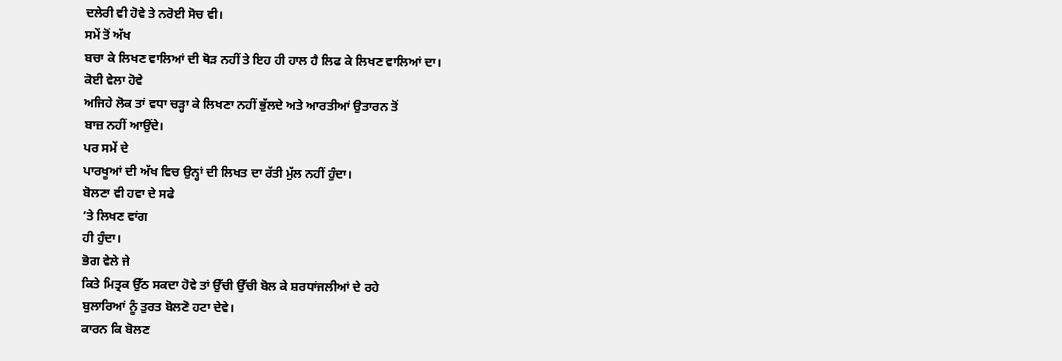ਦਲੇਰੀ ਵੀ ਹੋਵੇ ਤੇ ਨਰੋਈ ਸੋਚ ਵੀ।
ਸਮੇਂ ਤੋਂ ਅੱਖ
ਬਚਾ ਕੇ ਲਿਖਣ ਵਾਲਿਆਂ ਦੀ ਥੋੜ ਨਹੀਂ ਤੇ ਇਹ ਹੀ ਹਾਲ ਹੈ ਲਿਫ ਕੇ ਲਿਖਣ ਵਾਲਿਆਂ ਦਾ।
ਕੋਈ ਵੇਲਾ ਹੋਵੇ
ਅਜਿਹੇ ਲੋਕ ਤਾਂ ਵਧਾ ਚੜ੍ਹਾ ਕੇ ਲਿਖਣਾ ਨਹੀਂ ਭੁੱਲਦੇ ਅਤੇ ਆਰਤੀਆਂ ਉਤਾਰਨ ਤੋਂ
ਬਾਜ਼ ਨਹੀਂ ਆਉਂਦੇ।
ਪਰ ਸਮੇਂ ਦੇ
ਪਾਰਖੂਆਂ ਦੀ ਅੱਖ ਵਿਚ ਉਨ੍ਹਾਂ ਦੀ ਲਿਖਤ ਦਾ ਰੱਤੀ ਮੁੱਲ ਨਹੀਂ ਹੁੰਦਾ।
ਬੋਲਣਾ ਵੀ ਹਵਾ ਦੇ ਸਫੇ
’ਤੇ ਲਿਖਣ ਵਾਂਗ
ਹੀ ਹੁੰਦਾ।
ਭੋਗ ਵੇਲੇ ਜੇ
ਕਿਤੇ ਮਿਤ੍ਰਕ ਉੱਠ ਸਕਦਾ ਹੋਵੇ ਤਾਂ ਉੱਚੀ ਉੱਚੀ ਬੋਲ ਕੇ ਸ਼ਰਧਾਂਜਲੀਆਂ ਦੇ ਰਹੇ
ਬੁਲਾਰਿਆਂ ਨੂੰ ਤੁਰਤ ਬੋਲਣੋ ਹਟਾ ਦੇਵੇ।
ਕਾਰਨ ਕਿ ਬੋਲਣ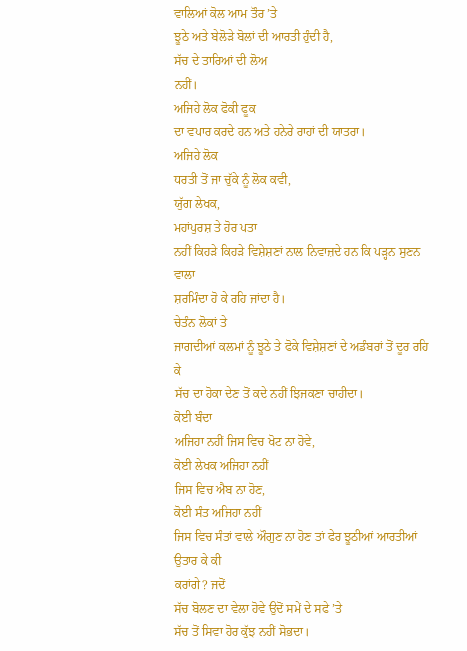ਵਾਲਿਆਂ ਕੋਲ ਆਮ ਤੌਰ ’ਤੇ
ਝੂਠੇ ਅਤੇ ਬੇਲੋੜੇ ਬੋਲਾਂ ਦੀ ਆਰਤੀ ਹੁੰਦੀ ਹੈ,
ਸੱਚ ਦੇ ਤਾਰਿਆਂ ਦੀ ਲੋਅ
ਨਹੀਂ।
ਅਜਿਹੇ ਲੋਕ ਫੋਕੀ ਫੂਕ
ਦਾ ਵਪਾਰ ਕਰਦੇ ਹਨ ਅਤੇ ਹਨੇਰੇ ਰਾਹਾਂ ਦੀ ਯਾਤਰਾ।
ਅਜਿਹੇ ਲੋਕ
ਧਰਤੀ ਤੋਂ ਜਾ ਚੁੱਕੇ ਨੂੰ ਲੋਕ ਕਵੀ,
ਯੁੱਗ ਲੇਖਕ,
ਮਹਾਂਪੁਰਸ਼ ਤੇ ਹੋਰ ਪਤਾ
ਨਹੀਂ ਕਿਹੜੇ ਕਿਹੜੇ ਵਿਸ਼ੇਸ਼ਣਾਂ ਨਾਲ ਨਿਵਾਜ਼ਦੇ ਹਨ ਕਿ ਪੜ੍ਹਨ ਸੁਣਨ ਵਾਲਾ
ਸ਼ਰਮਿੰਦਾ ਹੋ ਕੇ ਰਹਿ ਜਾਂਦਾ ਹੈ।
ਚੇਤੰਨ ਲੋਕਾਂ ਤੇ
ਜਾਗਦੀਆਂ ਕਲਮਾਂ ਨੂੰ ਝੂਠੇ ਤੇ ਫੋਕੇ ਵਿਸ਼ੇਸ਼ਣਾਂ ਦੇ ਅਡੰਬਰਾਂ ਤੋਂ ਦੂਰ ਰਹਿ ਕੇ
ਸੱਚ ਦਾ ਹੋਕਾ ਦੇਣ ਤੋਂ ਕਦੇ ਨਹੀਂ ਝਿਜਕਣਾ ਚਾਹੀਦਾ।
ਕੋਈ ਬੰਦਾ
ਅਜਿਹਾ ਨਹੀਂ ਜਿਸ ਵਿਚ ਖੋਟ ਨਾ ਹੋਵੇ,
ਕੋਈ ਲੇਖਕ ਅਜਿਹਾ ਨਹੀਂ
ਜਿਸ ਵਿਚ ਐਬ ਨਾ ਹੋਣ,
ਕੋਈ ਸੰਤ ਅਜਿਹਾ ਨਹੀਂ
ਜਿਸ ਵਿਚ ਸੰਤਾਂ ਵਾਲੇ ਔਗੁਣ ਨਾ ਹੋਣ ਤਾਂ ਫੇਰ ਝੂਠੀਆਂ ਆਰਤੀਆਂ ਉਤਾਰ ਕੇ ਕੀ
ਕਰਾਂਗੇ? ਜਦੋਂ
ਸੱਚ ਬੋਲਣ ਦਾ ਵੇਲਾ ਹੋਵੇ ਉਦੋਂ ਸਮੇਂ ਦੇ ਸਫੇ ’ਤੇ
ਸੱਚ ਤੋਂ ਸਿਵਾ ਹੋਰ ਕੁੱਝ ਨਹੀਂ ਸੋਭਦਾ।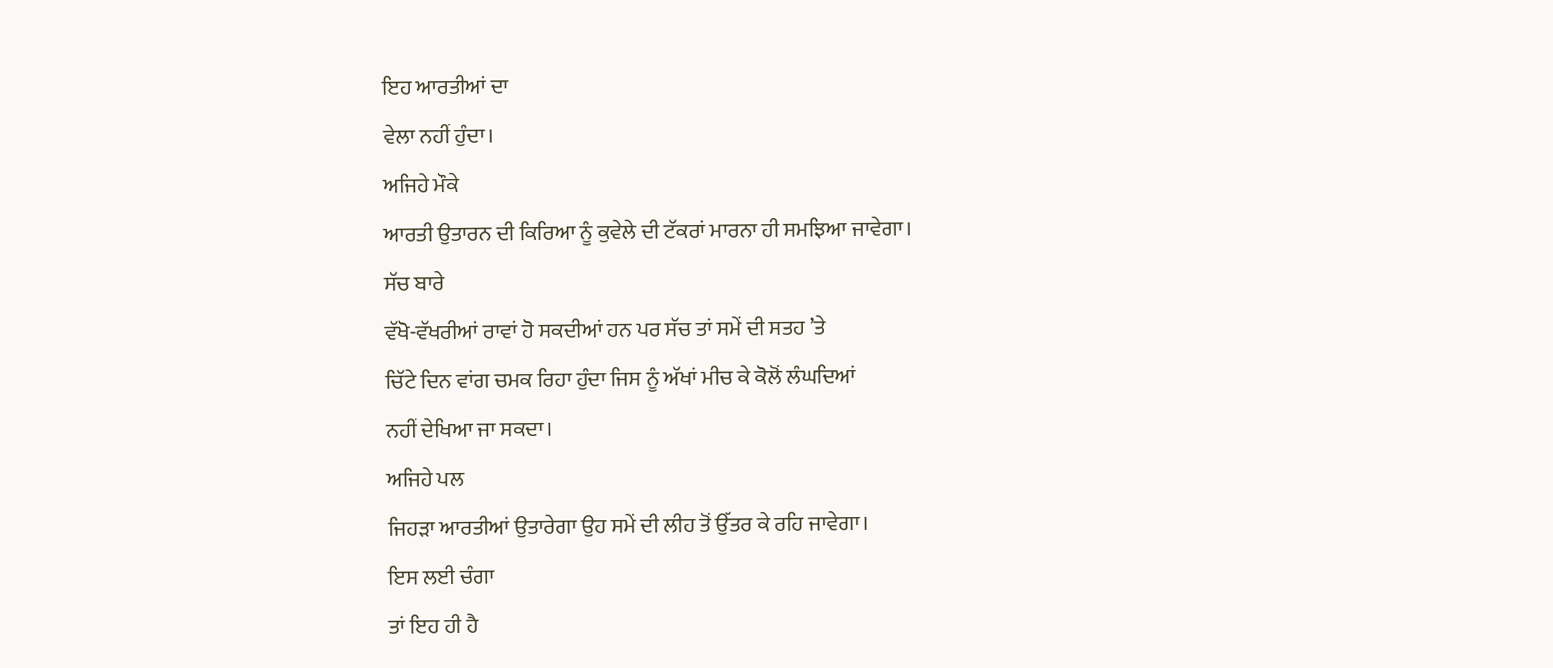ਇਹ ਆਰਤੀਆਂ ਦਾ
ਵੇਲਾ ਨਹੀਂ ਹੁੰਦਾ।
ਅਜਿਹੇ ਮੌਕੇ
ਆਰਤੀ ਉਤਾਰਨ ਦੀ ਕਿਰਿਆ ਨੂੰ ਕੁਵੇਲੇ ਦੀ ਟੱਕਰਾਂ ਮਾਰਨਾ ਹੀ ਸਮਝਿਆ ਜਾਵੇਗਾ।
ਸੱਚ ਬਾਰੇ
ਵੱਖੋ-ਵੱਖਰੀਆਂ ਰਾਵਾਂ ਹੋ ਸਕਦੀਆਂ ਹਨ ਪਰ ਸੱਚ ਤਾਂ ਸਮੇਂ ਦੀ ਸਤਹ ’ਤੇ
ਚਿੱਟੇ ਦਿਨ ਵਾਂਗ ਚਮਕ ਰਿਹਾ ਹੁੰਦਾ ਜਿਸ ਨੂੰ ਅੱਖਾਂ ਮੀਚ ਕੇ ਕੋਲੋਂ ਲੰਘਦਿਆਂ
ਨਹੀਂ ਦੇਖਿਆ ਜਾ ਸਕਦਾ।
ਅਜਿਹੇ ਪਲ
ਜਿਹੜਾ ਆਰਤੀਆਂ ਉਤਾਰੇਗਾ ਉਹ ਸਮੇਂ ਦੀ ਲੀਹ ਤੋਂ ਉੱਤਰ ਕੇ ਰਹਿ ਜਾਵੇਗਾ।
ਇਸ ਲਈ ਚੰਗਾ
ਤਾਂ ਇਹ ਹੀ ਹੈ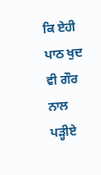ਕਿ ਏਹੀ ਪਾਠ ਖੁਦ ਵੀ ਗੌਰ ਨਾਲ ਪੜ੍ਹੀਏ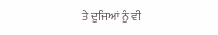ਤੇ ਦੂਜਿਆਂ ਨੂੰ ਵੀ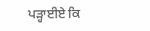ਪੜ੍ਹਾਈਏ ਕਿ